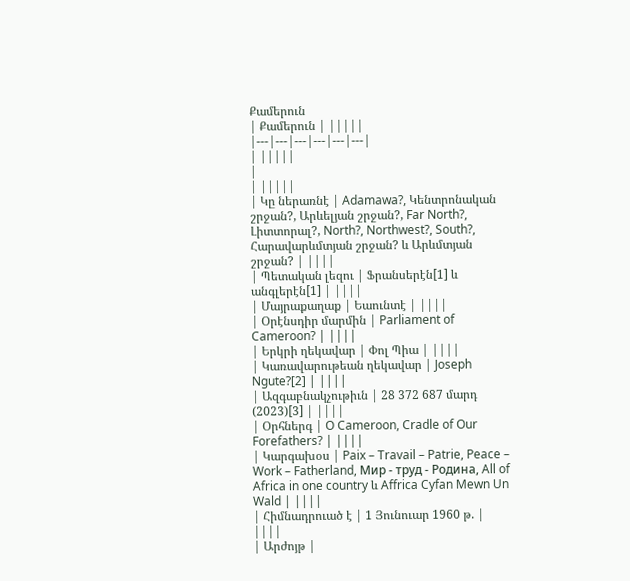Քամերուն
| Քամերուն | |||||
|---|---|---|---|---|---|
| |||||
|
| |||||
| Կը ներառնէ | Adamawa?, Կենտրոնական շրջան?, Արևելյան շրջան?, Far North?, Լիտտորալ?, North?, Northwest?, South?, Հարավարևմտյան շրջան? և Արևմտյան շրջան? | ||||
| Պետական լեզու | Ֆրանսերէն[1] և անգլերէն[1] | ||||
| Մայրաքաղաք | Եաունտէ | ||||
| Օրէնսդիր մարմին | Parliament of Cameroon? | ||||
| Երկրի ղեկավար | Փոլ Պիա | ||||
| Կառավարութեան ղեկավար | Joseph Ngute?[2] | ||||
| Ազգաբնակչութիւն | 28 372 687 մարդ (2023)[3] | ||||
| Օրհներգ | O Cameroon, Cradle of Our Forefathers? | ||||
| Կարգախօս | Paix – Travail – Patrie, Peace – Work – Fatherland, Мир - труд - Родина, All of Africa in one country և Affrica Cyfan Mewn Un Wald | ||||
| Հիմնադրուած է | 1 Յունուար 1960 թ. | ||||
| Արժոյթ |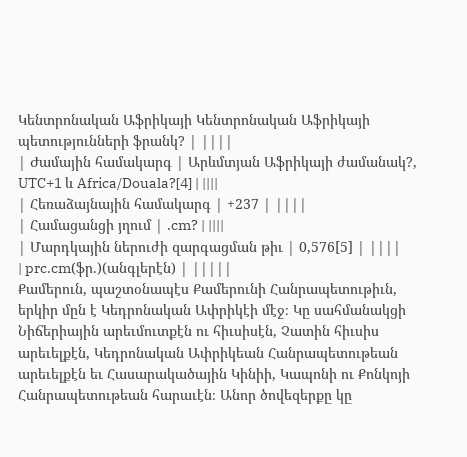Կենտրոնական Աֆրիկայի Կենտրոնական Աֆրիկայի պետությունների ֆրանկ? | ||||
| Ժամային համակարգ | Արևմտյան Աֆրիկայի ժամանակ?, UTC+1 և Africa/Douala?[4] | ||||
| Հեռաձայնային համակարգ | +237 | ||||
| Համացանցի յղում | .cm? | ||||
| Մարդկային ներուժի զարգացման թիւ | 0,576[5] | ||||
| prc.cm(ֆր.)(անգլերէն) | |||||
Քամերուն, պաշտօնապէս Քամերունի Հանրապետութիւն, երկիր մըն է Կեդրոնական Ափրիկէի մէջ։ Կը սահմանակցի Նիճերիային արեւմուտքէն ու հիւսիսէն, Չատին հիւսիս արեւելքէն, Կեդրոնական Ափրիկեան Հանրապետութեան արեւելքէն եւ Հասարակածային Կինիի, Կապոնի ու Քոնկոյի Հանրապետութեան հարաւէն։ Անոր ծովեզերքը կը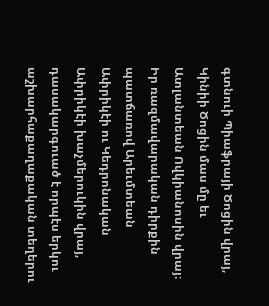գտնուի Պիաֆրայի Ծոցին վրայ, Կինիի Ծոցին մաս մը եւ Ատլանտեան Ովկիանոսին վրայ։ Իր ռազմավարական դիրքին պատճառով Արեւմտեան Ափրիկէի ու Կեդրոնական Ափրիկէի խաչմերուկին վրայ, դասակարգուած է որպէս երկու աշխարհաքաղաքական տեղերու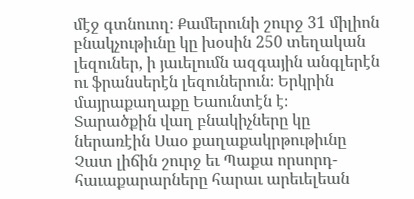մէջ գտնուող։ Քամերունի շուրջ 31 միլիոն բնակչութիւնը կը խօսին 250 տեղական լեզուներ, ի յաւելումն ազգային անգլերէն ու ֆրանսերէն լեզուներուն։ Երկրին մայրաքաղաքը Եաունտէն է։
Տարածքին վաղ բնակիչները կը ներառէին Սաօ քաղաքակրթութիւնը Չատ լիճին շուրջ եւ Պաքա որսորդ-հաւաքարարները հարաւ արեւելեան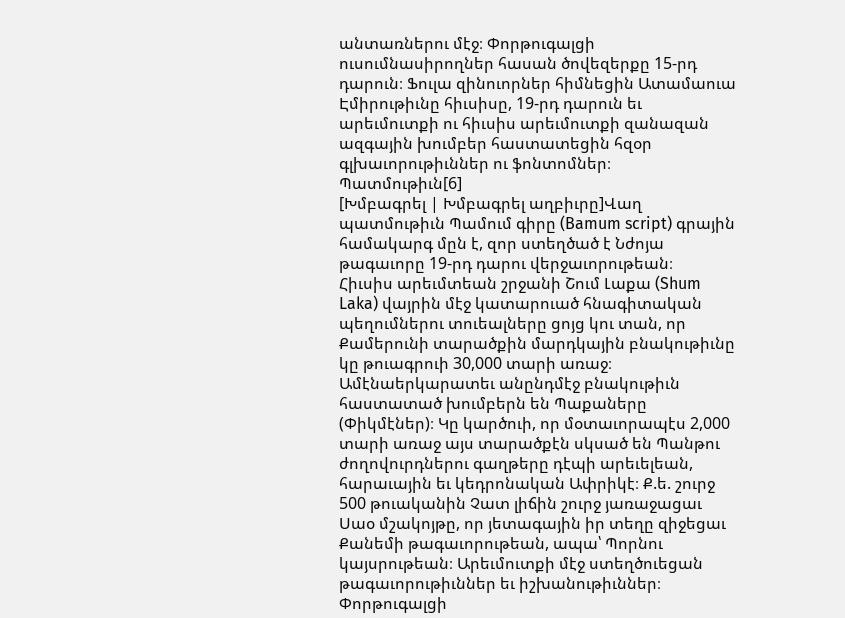անտառներու մէջ։ Փորթուգալցի ուսումնասիրողներ հասան ծովեզերքը 15-րդ դարուն։ Ֆուլա զինուորներ հիմնեցին Ատամաուա Էմիրութիւնը հիւսիսը, 19-րդ դարուն եւ արեւմուտքի ու հիւսիս արեւմուտքի զանազան ազգային խումբեր հաստատեցին հզօր գլխաւորութիւններ ու ֆոնտոմներ։
Պատմութիւն[6]
[Խմբագրել | Խմբագրել աղբիւրը]Վաղ պատմութիւն Պամում գիրը (Bamum script) գրային համակարգ մըն է, զոր ստեղծած է Նժոյա թագաւորը 19-րդ դարու վերջաւորութեան։
Հիւսիս արեւմտեան շրջանի Շում Լաքա (Shum Laka) վայրին մէջ կատարուած հնագիտական պեղումներու տուեալները ցոյց կու տան, որ Քամերունի տարածքին մարդկային բնակութիւնը կը թուագրուի 30,000 տարի առաջ։ Ամէնաերկարատեւ անընդմէջ բնակութիւն հաստատած խումբերն են Պաքաները (Փիկմէներ)։ Կը կարծուի, որ մօտաւորապէս 2,000 տարի առաջ այս տարածքէն սկսած են Պանթու ժողովուրդներու գաղթերը դէպի արեւելեան, հարաւային եւ կեդրոնական Ափրիկէ։ Ք.ե. շուրջ 500 թուականին Չատ լիճին շուրջ յառաջացաւ Սաօ մշակոյթը, որ յետագային իր տեղը զիջեցաւ Քանեմի թագաւորութեան, ապա՝ Պորնու կայսրութեան։ Արեւմուտքի մէջ ստեղծուեցան թագաւորութիւններ եւ իշխանութիւններ։
Փորթուգալցի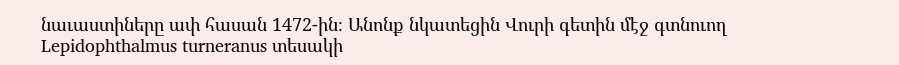նաւաստիները ափ հասան 1472-ին։ Անոնք նկատեցին Վուրի գետին մէջ գտնուող Lepidophthalmus turneranus տեսակի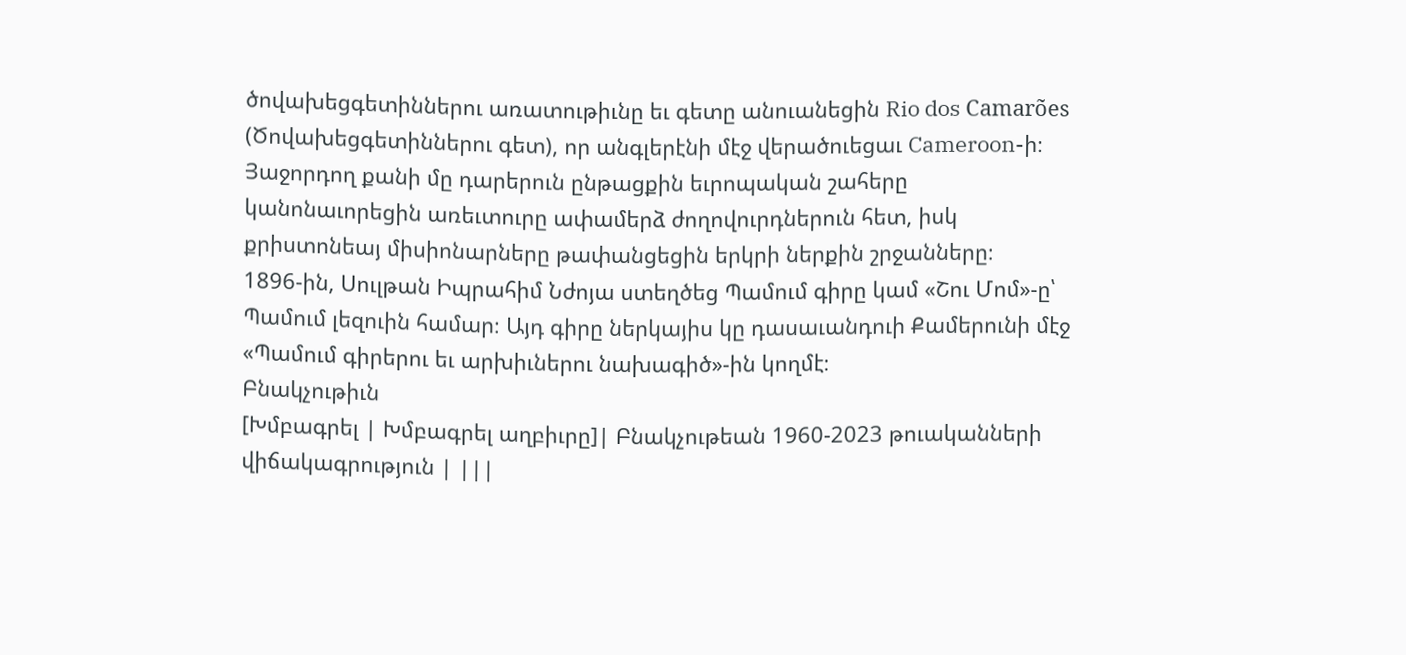ծովախեցգետիններու առատութիւնը եւ գետը անուանեցին Rio dos Camarões (Ծովախեցգետիններու գետ), որ անգլերէնի մէջ վերածուեցաւ Cameroon-ի։ Յաջորդող քանի մը դարերուն ընթացքին եւրոպական շահերը կանոնաւորեցին առեւտուրը ափամերձ ժողովուրդներուն հետ, իսկ քրիստոնեայ միսիոնարները թափանցեցին երկրի ներքին շրջանները։
1896-ին, Սուլթան Իպրահիմ Նժոյա ստեղծեց Պամում գիրը կամ «Շու Մոմ»-ը՝ Պամում լեզուին համար։ Այդ գիրը ներկայիս կը դասաւանդուի Քամերունի մէջ «Պամում գիրերու եւ արխիւներու նախագիծ»-ին կողմէ։
Բնակչութիւն
[Խմբագրել | Խմբագրել աղբիւրը]| Բնակչութեան 1960-2023 թուականների վիճակագրություն | |||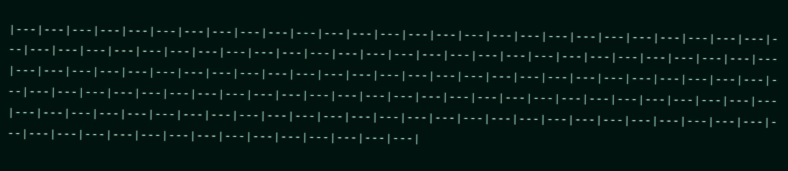|---|---|---|---|---|---|---|---|---|---|---|---|---|---|---|---|---|---|---|---|---|---|---|---|---|---|---|---|---|---|---|---|---|---|---|---|---|---|---|---|---|---|---|---|---|---|---|---|---|---|---|---|---|---|---|---|---|---|---|---|---|---|---|---|---|---|---|---|---|---|---|---|---|---|---|---|---|---|---|---|---|---|---|---|---|---|---|---|---|---|---|---|---|---|---|---|---|---|---|---|---|---|---|---|---|---|---|---|---|---|---|---|---|---|---|---|---|---|---|---|---|---|---|---|---|---|---|---|---|---|---|---|---|---|---|---|---|---|---|---|---|---|---|---|---|---|---|---|---|---|---|---|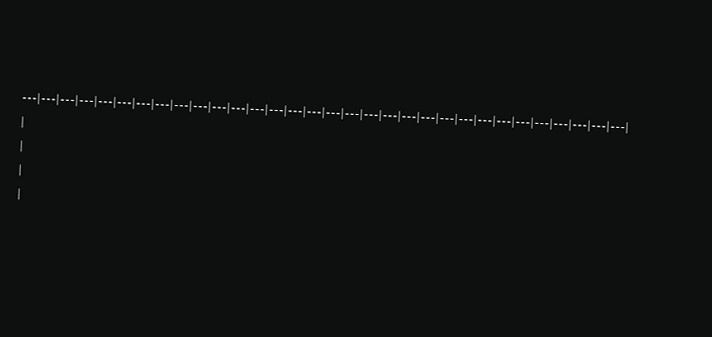---|---|---|---|---|---|---|---|---|---|---|---|---|---|---|---|---|---|---|---|---|---|---|---|---|---|---|---|---|---|---|---|
|
|
|
|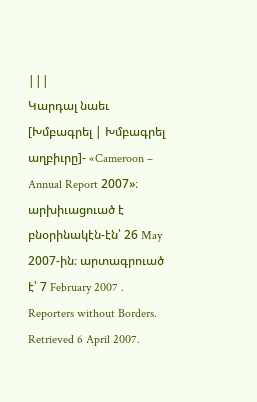|||
Կարդալ նաեւ
[Խմբագրել | Խմբագրել աղբիւրը]- «Cameroon – Annual Report 2007»։ արխիւացուած է բնօրինակէն-էն՝ 26 May 2007-ին։ արտագրուած է՝ 7 February 2007 . Reporters without Borders. Retrieved 6 April 2007.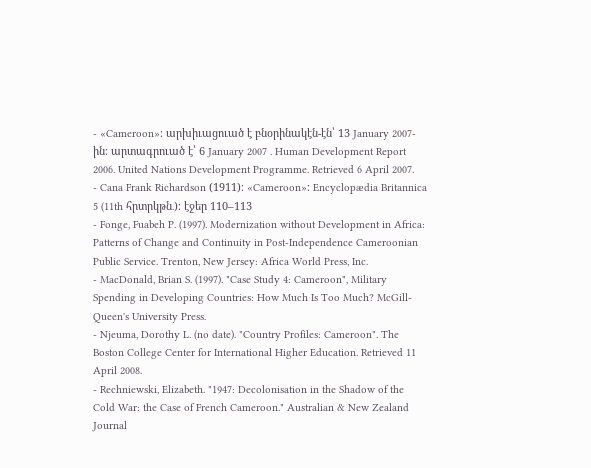- «Cameroon»։ արխիւացուած է բնօրինակէն-էն՝ 13 January 2007-ին։ արտագրուած է՝ 6 January 2007 . Human Development Report 2006. United Nations Development Programme. Retrieved 6 April 2007.
- Cana Frank Richardson (1911)։ «Cameroon»։ Encyclopædia Britannica 5 (11th հրտրկթն․)։ էջեր 110–113
- Fonge, Fuabeh P. (1997). Modernization without Development in Africa: Patterns of Change and Continuity in Post-Independence Cameroonian Public Service. Trenton, New Jersey: Africa World Press, Inc.
- MacDonald, Brian S. (1997). "Case Study 4: Cameroon", Military Spending in Developing Countries: How Much Is Too Much? McGill-Queen's University Press.
- Njeuma, Dorothy L. (no date). "Country Profiles: Cameroon". The Boston College Center for International Higher Education. Retrieved 11 April 2008.
- Rechniewski, Elizabeth. "1947: Decolonisation in the Shadow of the Cold War: the Case of French Cameroon." Australian & New Zealand Journal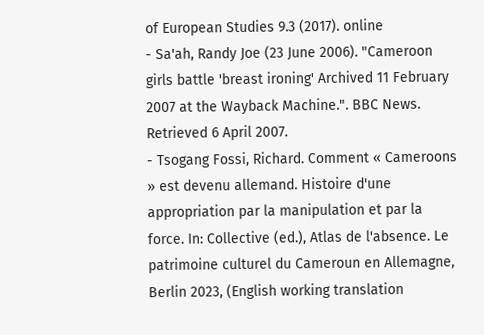of European Studies 9.3 (2017). online
- Sa'ah, Randy Joe (23 June 2006). "Cameroon girls battle 'breast ironing' Archived 11 February 2007 at the Wayback Machine.". BBC News. Retrieved 6 April 2007.
- Tsogang Fossi, Richard. Comment « Cameroons » est devenu allemand. Histoire d'une appropriation par la manipulation et par la force. In: Collective (ed.), Atlas de l'absence. Le patrimoine culturel du Cameroun en Allemagne, Berlin 2023, (English working translation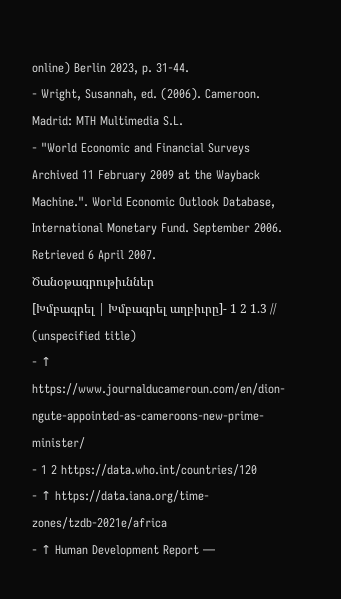online) Berlin 2023, p. 31-44.
- Wright, Susannah, ed. (2006). Cameroon. Madrid: MTH Multimedia S.L.
- "World Economic and Financial Surveys Archived 11 February 2009 at the Wayback Machine.". World Economic Outlook Database, International Monetary Fund. September 2006. Retrieved 6 April 2007.
Ծանօթագրութիւններ
[Խմբագրել | Խմբագրել աղբիւրը]- 1 2 1.3 // (unspecified title)
- ↑ https://www.journalducameroun.com/en/dion-ngute-appointed-as-cameroons-new-prime-minister/
- 1 2 https://data.who.int/countries/120
- ↑ https://data.iana.org/time-zones/tzdb-2021e/africa
- ↑ Human Development Report —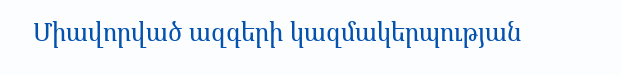Միավորված ազգերի կազմակերպության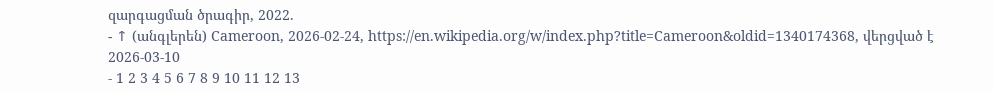զարգացման ծրագիր, 2022.
- ↑ (անգլերեն) Cameroon, 2026-02-24, https://en.wikipedia.org/w/index.php?title=Cameroon&oldid=1340174368, վերցված է 2026-03-10
- 1 2 3 4 5 6 7 8 9 10 11 12 13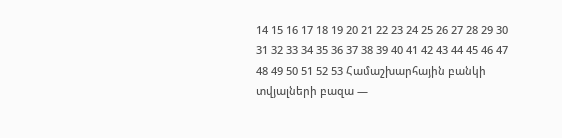14 15 16 17 18 19 20 21 22 23 24 25 26 27 28 29 30 31 32 33 34 35 36 37 38 39 40 41 42 43 44 45 46 47 48 49 50 51 52 53 Համաշխարհային բանկի տվյալների բազա —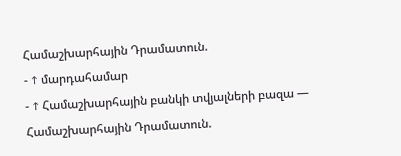Համաշխարհային Դրամատուն.
- ↑ մարդահամար
- ↑ Համաշխարհային բանկի տվյալների բազա — Համաշխարհային Դրամատուն.